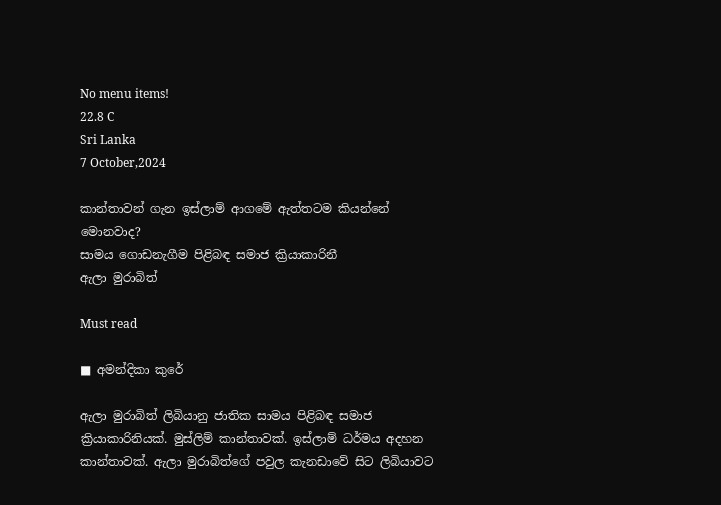No menu items!
22.8 C
Sri Lanka
7 October,2024

කාන්තාවන් ගැන ඉස්ලාම් ආගමේ ඇත්තටම කියන්නේ මොනවාද?
සාමය ගොඩනැගීම පිළිබඳ සමාජ ක්‍රියාකාරිනී
ඇලා මුරාබිත්

Must read

■ අමන්දිකා කුරේ

ඇලා මුරාබිත් ලිබියානු ජාතික සාමය පිළිබඳ සමාජ ක්‍රියාකාරිනියක්. මුස්ලිම් කාන්තාවක්. ඉස්ලාම් ධර්මය අදහන කාන්තාවක්. ඇලා මුරාබිත්ගේ පවුල කැනඩාවේ සිට ලිබියාවට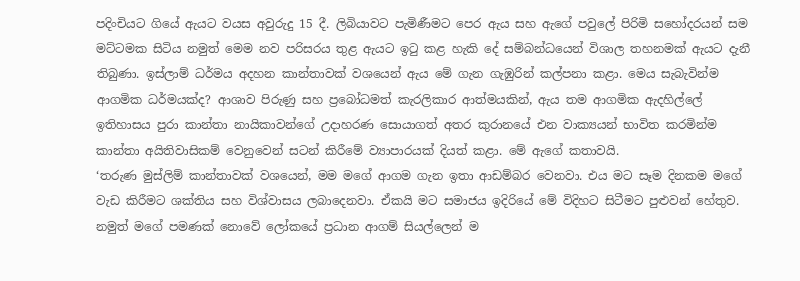පදිංචියට ගියේ ඇයට වයස අවුරුදු 15 දී. ලිබියාවට පැමිණීමට පෙර ඇය සහ ඇගේ පවුලේ පිරිමි සහෝදරයන් සම මට්ටමක සිටිය නමුත් මෙම නව පරිසරය තුළ ඇයට ඉටු කළ හැකි දේ සම්බන්ධයෙන් විශාල තහනමක් ඇයට දැනී තිබුණා. ඉස්ලාම් ධර්මය අදහන කාන්තාවක් වශයෙන් ඇය මේ ගැන ගැඹුරින් කල්පනා කළා. මෙය සැබැවින්ම ආගමික ධර්මයක්ද? ආශාව පිරුණු සහ ප්‍රබෝධමත් කැරලිකාර ආත්මයකින්, ඇය තම ආගමික ඇදහිල්ලේ ඉතිහාසය පුරා කාන්තා නායිකාවන්ගේ උදාහරණ සොයාගත් අතර කුරානයේ එන වාක්‍යයන් භාවිත කරමින්ම කාන්තා අයිතිවාසිකම් වෙනුවෙන් සටන් කිරීමේ ව්‍යාපාරයක් දියත් කළා. මේ ඇගේ කතාවයි.
‘තරුණ මුස්ලිම් කාන්තාවක් වශයෙන්, මම මගේ ආගම ගැන ඉතා ආඩම්බර වෙනවා. එය මට සෑම දිනකම මගේ වැඩ කිරීමට ශක්තිය සහ විශ්වාසය ලබාදෙනවා. ඒකයි මට සමාජය ඉදිරියේ මේ විදිහට සිටීමට පුළුවන් හේතුව. නමුත් මගේ පමණක් නොවේ ලෝකයේ ප්‍රධාන ආගම් සියල්ලෙන් ම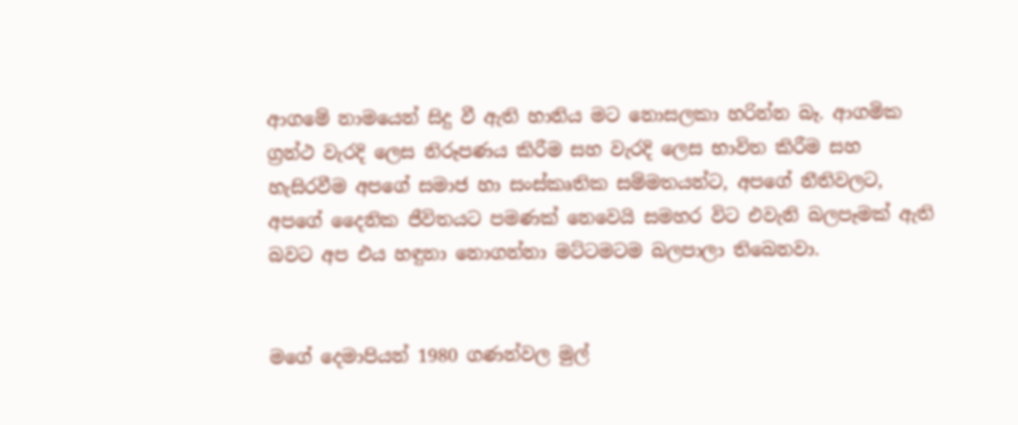ආගමේ නාමයෙන් සිදු වී ඇති හානිය මට නොසලකා හරින්න බෑ. ආගමික ග්‍රන්ථ වැරදි ලෙස නිරූපණය කිරීම සහ වැරදි ලෙස භාවිත කිරීම සහ හැසිරවීම අපගේ සමාජ හා සංස්කෘතික සම්මතයන්ට, අපගේ නීතිවලට, අපගේ දෛනික ජීවිතයට පමණක් නෙවෙයි සමහර විට එවැනි බලපෑමක් ඇති බවට අප එය හඳුනා නොගන්නා මට්ටමටම බලපාලා තිබෙනවා.


මගේ දෙමාපියන් 1980 ගණන්වල මුල්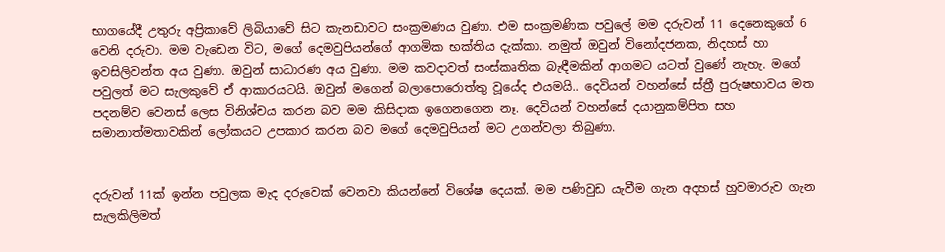භාගයේදී උතුරු අප්‍රිකාවේ ලිබියාවේ සිට කැනඩාවට සංක්‍රමණය වුණා. එම සංක්‍රමණික පවුලේ මම දරුවන් 11 දෙනෙකුගේ 6 වෙනි දරුවා. මම වැඩෙන විට, මගේ දෙමවුපියන්ගේ ආගමික භක්තිය දැක්කා. නමුත් ඔවුන් විනෝදජනක, නිදහස් හා ඉවසිලිවන්ත අය වුණා. ඔවුන් සාධාරණ අය වුණා. මම කවදාවත් සංස්කෘතික බැඳීමකින් ආගමට යටත් වුණේ නැහැ. මගේ පවුලත් මට සැලකුවේ ඒ ආකාරයටයි. ඔවුන් මගෙන් බලාපොරොත්තු වූයේද එයමයි.. දෙවියන් වහන්සේ ස්ත්‍රී පුරුෂභාවය මත පදනම්ව වෙනස් ලෙස විනිශ්චය කරන බව මම කිසිදාක ඉගෙනගෙන නෑ. දෙවියන් වහන්සේ දයානුකම්පිත සහ සමානාත්මතාවකින් ලෝකයට උපකාර කරන බව මගේ දෙමවුපියන් මට උගන්වලා තිබුණා.


දරුවන් 11ක් ඉන්න පවුලක මැද දරුවෙක් වෙනවා කියන්නේ විශේෂ දෙයක්. මම පණිවුඩ යැවීම ගැන අදහස් හුවමාරුව ගැන සැලකිලිමත්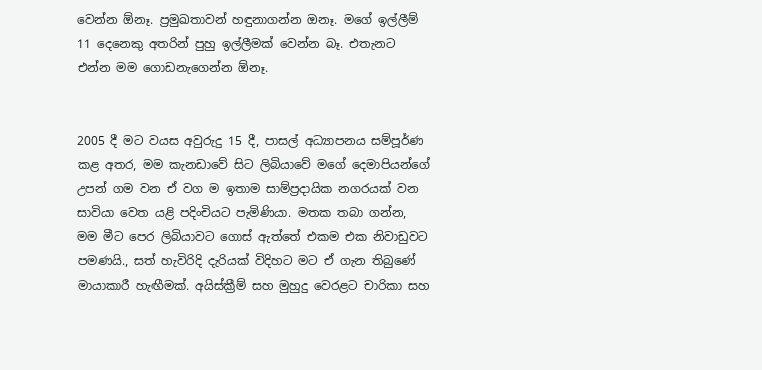වෙන්න ඕනෑ. ප්‍රමුඛතාවන් හඳුනාගන්න ඔනෑ. මගේ ඉල්ලීම් 11 දෙනෙකු අතරින් පුහු ඉල්ලීමක් වෙන්න බෑ. එතැනට එන්න මම ගොඩනැගෙන්න ඕනෑ.


2005 දී මට වයස අවුරුදු 15 දී, පාසල් අධ්‍යාපනය සම්පූර්ණ කළ අතර, මම කැනඩාවේ සිට ලිබියාවේ මගේ දෙමාපියන්ගේ උපන් ගම වන ඒ වග ම ඉතාම සාම්ප්‍රදායික නගරයක් වන සාවියා වෙත යළි පදිංචියට පැමිණියා. මතක තබා ගන්න, මම මීට පෙර ලිබියාවට ගොස් ඇත්තේ එකම එක නිවාඩුවට පමණයි., සත් හැවිරිදි දැරියක් විදිහට මට ඒ ගැන තිබුණේ මායාකාරී හැඟීමක්. අයිස්ක්‍රීම් සහ මුහුදු වෙරළට චාරිකා සහ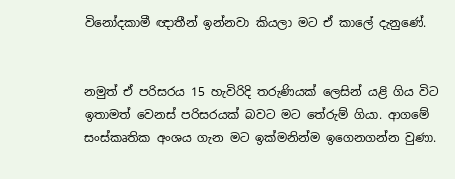විනෝදකාමී ඥාතීන් ඉන්නවා කියලා මට ඒ කාලේ දැනුණේ.


නමුත් ඒ පරිසරය 15 හැවිරිදි තරුණියක් ලෙසින් යළි ගිය විට ඉතාමත් වෙනස් පරිසරයක් බවට මට තේරුම් ගියා. ආගමේ සංස්කෘතික අංශය ගැන මට ඉක්මනින්ම ඉගෙනගන්න වුණා.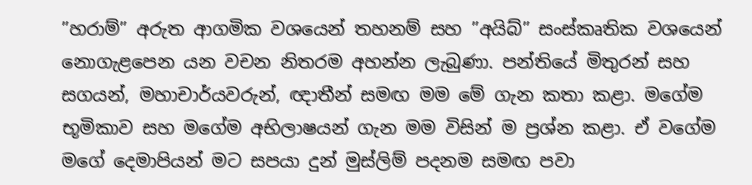”හරාම්” අරුත ආගමික වශයෙන් තහනම් සහ ”අයිබ්” සංස්කෘතික වශයෙන් නොගැළපෙන යන වචන නිතරම අහන්න ලැබුණා. පන්තියේ මිතුරන් සහ සගයන්, මහාචාර්යවරුන්, ඥාතීන් සමඟ මම මේ ගැන කතා කළා. මගේම භූමිකාව සහ මගේම අභිලාෂයන් ගැන මම විසින් ම ප්‍රශ්න කළා. ඒ වගේම මගේ දෙමාපියන් මට සපයා දුන් මුස්ලිම් පදනම සමඟ පවා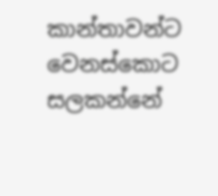කාන්තාවන්ට වෙනස්කොට සලකන්නේ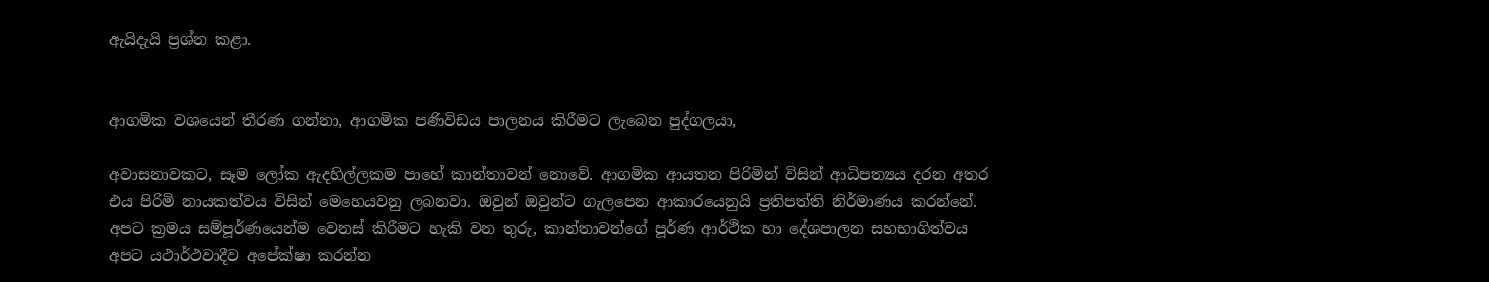ඇයිදැයි ප්‍රශ්න කළා.


ආගමික වශයෙන් තීරණ ගන්නා, ආගමික පණිවිඩය පාලනය කිරීමට ලැබෙන පුද්ගලයා,

අවාසනාවකට, සෑම ලෝක ඇදහිල්ලකම පාහේ කාන්තාවන් නොවේ. ආගමික ආයතන පිරිමින් විසින් ආධිපත්‍යය දරන අතර එය පිරිමි නායකත්වය විසින් මෙහෙයවනු ලබනවා. ඔවුන් ඔවුන්ට ගැලපෙන ආකාරයෙනුයි ප්‍රතිපත්ති නිර්මාණය කරන්නේ. අපට ක්‍රමය සම්පූර්ණයෙන්ම වෙනස් කිරීමට හැකි වන තුරු, කාන්තාවන්ගේ පූර්ණ ආර්ථික හා දේශපාලන සහභාගිත්වය අපට යථාර්ථවාදීව අපේක්ෂා කරන්න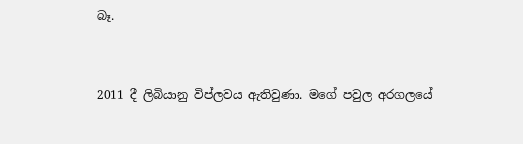බෑ.


2011 දී ලිබියානු විප්ලවය ඇතිවුණා. මගේ පවුල අරගලයේ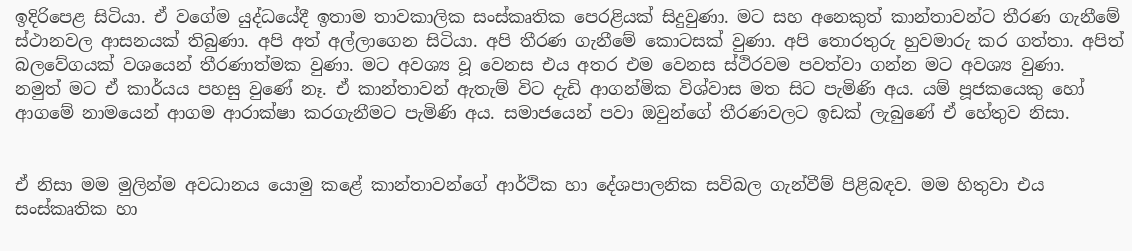ඉදිරිපෙළ සිටියා. ඒ වගේම යුද්ධයේදී ඉතාම තාවකාලික සංස්කෘතික පෙරළියක් සිදුවුණා. මට සහ අනෙකුත් කාන්තාවන්ට තීරණ ගැනීමේ ස්ථානවල ආසනයක් තිබුණා. අපි අත් අල්ලාගෙන සිටියා. අපි තීරණ ගැනීමේ කොටසක් වුණා. අපි තොරතුරු හුවමාරු කර ගත්තා. අපිත් බලවේගයක් වශයෙන් තීරණාත්මක වුණා. මට අවශ්‍ය වූ වෙනස එය අතර එම වෙනස ස්ථිරවම පවත්වා ගන්න මට අවශ්‍ය වුණා.
නමුත් මට ඒ කාර්යය පහසු වුණේ නෑ. ඒ කාන්තාවන් ඇතැම් විට දැඩි ආගන්මික විශ්වාස මත සිට පැමිණි අය. යම් පූජකයෙකු හෝ ආගමේ නාමයෙන් ආගම ආරාක්ෂා කරගැනීමට පැමිණි අය. සමාජයෙන් පවා ඔවුන්ගේ තීරණවලට ඉඩක් ලැබුණේ ඒ හේතුව නිසා.


ඒ නිසා මම මුලින්ම අවධානය යොමු කළේ කාන්තාවන්ගේ ආර්ථික හා දේශපාලනික සවිබල ගැන්වීම් පිළිබඳව. මම හිතුවා එය සංස්කෘතික හා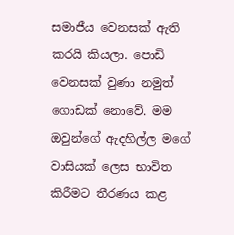සමාජීය වෙනසක් ඇති කරයි කියලා. පොඩි වෙනසක් වුණා නමුත් ගොඩක් නොවේ. මම ඔවුන්ගේ ඇදහිල්ල මගේ වාසියක් ලෙස භාවිත කිරීමට තීරණය කළ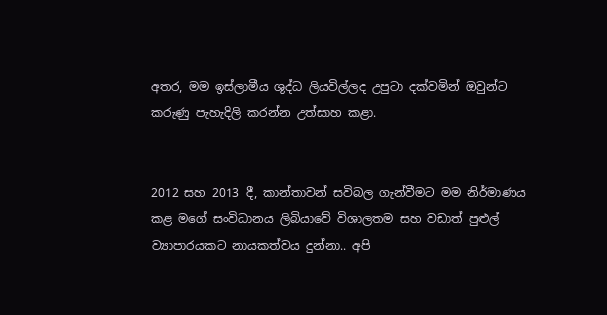අතර, මම ඉස්ලාමීය ශුද්ධ ලියවිල්ලද උපුටා දක්වමින් ඔවුන්ට කරුණු පැහැදිලි කරන්න උත්සාහ කළා.


2012 සහ 2013 දී, කාන්තාවන් සවිබල ගැන්වීමට මම නිර්මාණය කළ මගේ සංවිධානය ලිබියාවේ විශාලතම සහ වඩාත් පුළුල් ව්‍යාපාරයකට නායකත්වය දුන්නා.. අපි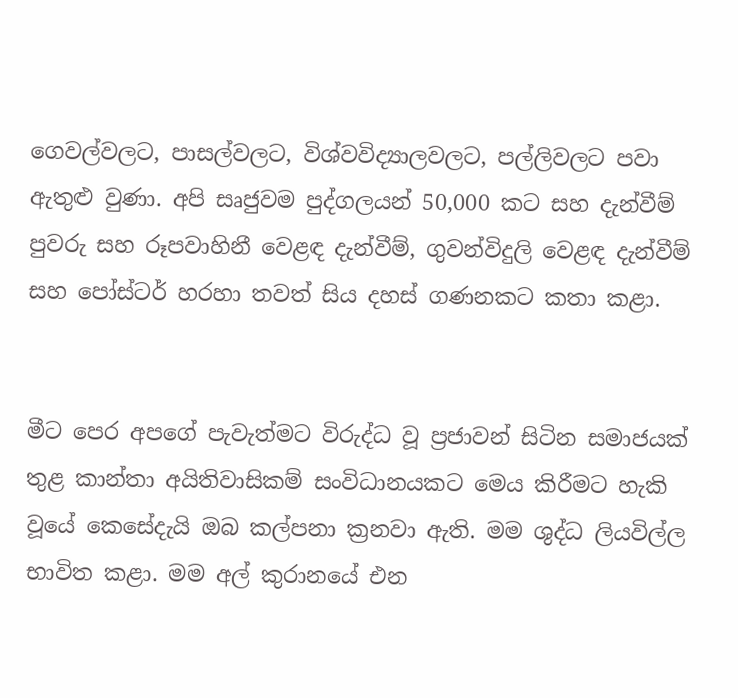ගෙවල්වලට, පාසල්වලට, විශ්වවිද්‍යාලවලට, පල්ලිවලට පවා ඇතුළු වුණා. අපි සෘජුවම පුද්ගලයන් 50,000 කට සහ දැන්වීම් පුවරු සහ රූපවාහිනී වෙළඳ දැන්වීම්, ගුවන්විදුලි වෙළඳ දැන්වීම් සහ පෝස්ටර් හරහා තවත් සිය දහස් ගණනකට කතා කළා.


මීට පෙර අපගේ පැවැත්මට විරුද්ධ වූ ප්‍රජාවන් සිටින සමාජයක් තුළ කාන්තා අයිතිවාසිකම් සංවිධානයකට මෙය කිරීමට හැකි වූයේ කෙසේදැයි ඔබ කල්පනා ක්‍රනවා ඇති. මම ශුද්ධ ලියවිල්ල භාවිත කළා. මම අල් කුරානයේ එන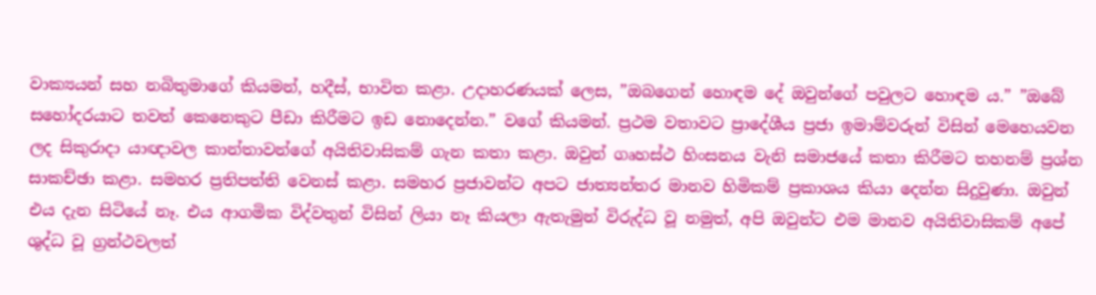වාක්‍යයන් සහ නබිතුමාගේ කියමන්, හදීස්, භාවිත කළා. උදාහරණයක් ලෙස, ”ඔබගෙන් හොඳම දේ ඔවුන්ගේ පවුලට හොඳම ය.” ”ඔබේ සහෝදරයාට තවත් කෙනෙකුට පීඩා කිරීමට ඉඩ නොදෙන්න.” වගේ කියමන්. ප්‍රථම වතාවට ප්‍රාදේශීය ප්‍රජා ඉමාම්වරුන් විසින් මෙහෙයවන ලද සිකුරාදා යාඥාවල කාන්තාවන්ගේ අයිතිවාසිකම් ගැන කතා කළා. ඔවුන් ගෘහස්ථ හිංසනය වැනි සමාජයේ කතා කිරීමට තහනම් ප්‍රශ්න සාකච්ඡා කළා. සමහර ප්‍රතිපත්ති වෙනස් කළා. සමහර ප්‍රජාවන්ට අපට ජාත්‍යන්තර මානව හිමිකම් ප්‍රකාශය කියා දෙන්න සිදුවුණා. ඔවුන් එය දැන සිටියේ නෑ. එය ආගමික විද්වතුන් විසින් ලියා නෑ කියලා ඇතැමුන් විරුද්ධ වූ නමුත්, අපි ඔවුන්ට එම මානව අයිතිවාසිකම් අපේ ශුද්ධ වූ ග්‍රන්ථවලත්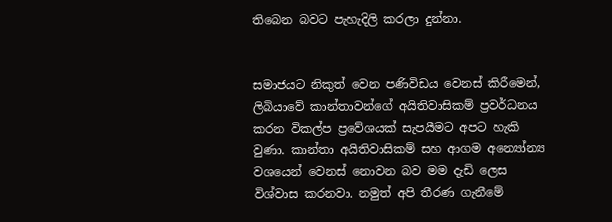තිබෙන බවට පැහැදිලි කරලා දුන්නා.


සමාජයට නිකුත් වෙන පණිවිඩය වෙනස් කිරීමෙන්, ලිබියාවේ කාන්තාවන්ගේ අයිතිවාසිකම් ප්‍රවර්ධනය කරන විකල්ප ප්‍රවේශයක් සැපයීමට අපට හැකි වුණා. කාන්තා අයිතිවාසිකම් සහ ආගම අන්‍යෝන්‍ය වශයෙන් වෙනස් නොවන බව මම දැඩි ලෙස විශ්වාස කරනවා. නමුත් අපි තීරණ ගැනීමේ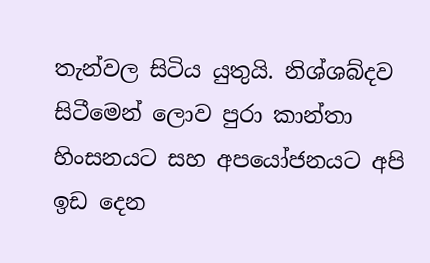තැන්වල සිටිය යුතුයි. නිශ්ශබ්දව සිටීමෙන් ලොව පුරා කාන්තා හිංසනයට සහ අපයෝජනයට අපි ඉඩ දෙන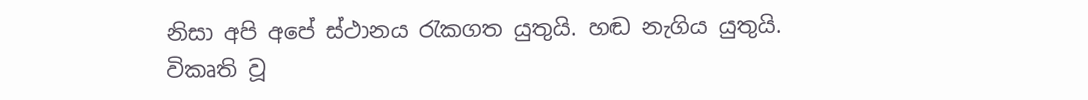නිසා අපි අපේ ස්ථානය රැකගත යුතුයි. හඬ නැගිය යුතුයි.
විකෘති වූ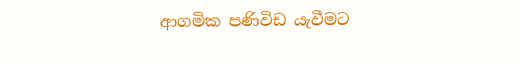ආගමික පණිවිඩ යැවීමට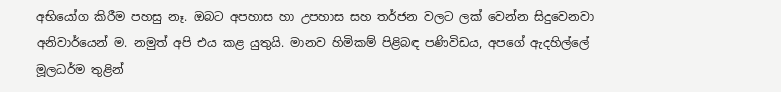අභියෝග කිරීම පහසු නෑ. ඔබට අපහාස හා උපහාස සහ තර්ජන වලට ලක් වෙන්න සිදුවෙනවා අනිවාර්යෙන් ම. නමුත් අපි එය කළ යුතුයි. මානව හිමිකම් පිළිබඳ පණිවිඩය, අපගේ ඇදහිල්ලේ මූලධර්ම තුළින්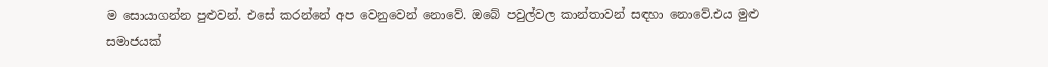ම සොයාගන්න පුළුවන්. එසේ කරන්නේ අප වෙනුවෙන් නොවේ. ඔබේ පවුල්වල කාන්තාවන් සඳහා නොවේ.එය මුළු සමාජයක්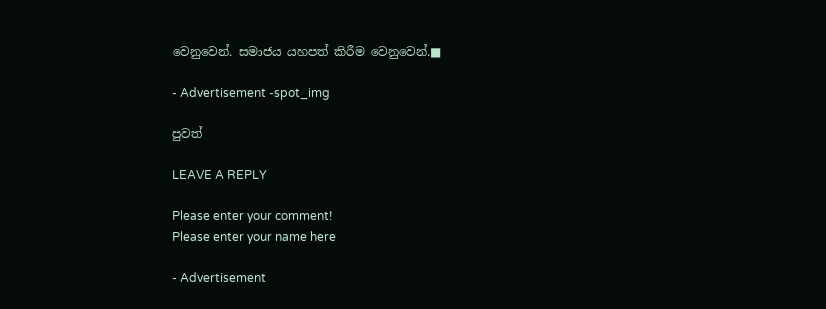වෙනුවෙන්. සමාජය යහපත් කිරීම වෙනුවෙන්.■

- Advertisement -spot_img

පුවත්

LEAVE A REPLY

Please enter your comment!
Please enter your name here

- Advertisement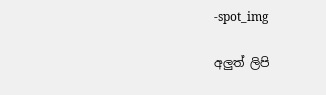-spot_img

අලුත් ලිපි